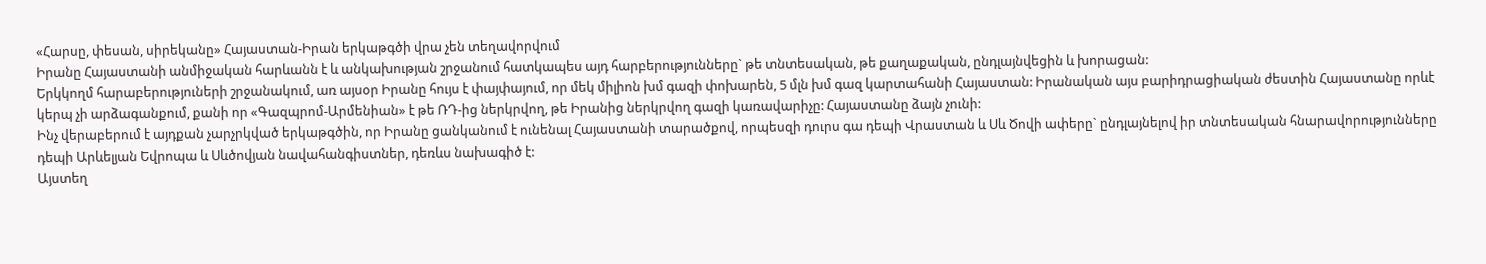«Հարսը, փեսան, սիրեկանը» Հայաստան-Իրան երկաթգծի վրա չեն տեղավորվում
Իրանը Հայաստանի անմիջական հարևանն է և անկախության շրջանում հատկապես այդ հարբերությունները` թե տնտեսական, թե քաղաքական, ընդլայնվեցին և խորացան:
Երկկողմ հարաբերություների շրջանակում, առ այսօր Իրանը հույս է փայփայում, որ մեկ միլիոն խմ գազի փոխարեն, 5 մլն խմ գազ կարտահանի Հայաստան: Իրանական այս բարիդրացիական ժեստին Հայաստանը որևէ կերպ չի արձագանքում, քանի որ «Գազպրոմ-Արմենիան» է թե ՌԴ-ից ներկրվող, թե Իրանից ներկրվող գազի կառավարիչը: Հայաստանը ձայն չունի:
Ինչ վերաբերում է այդքան չարչրկված երկաթգծին, որ Իրանը ցանկանում է ունենալ Հայաստանի տարածքով, որպեսզի դուրս գա դեպի Վրաստան և Սև Ծովի ափերը` ընդլայնելով իր տնտեսական հնարավորությունները դեպի Արևելյան Եվրոպա և Սևծովյան նավահանգիստներ, դեռևս նախագիծ է:
Այստեղ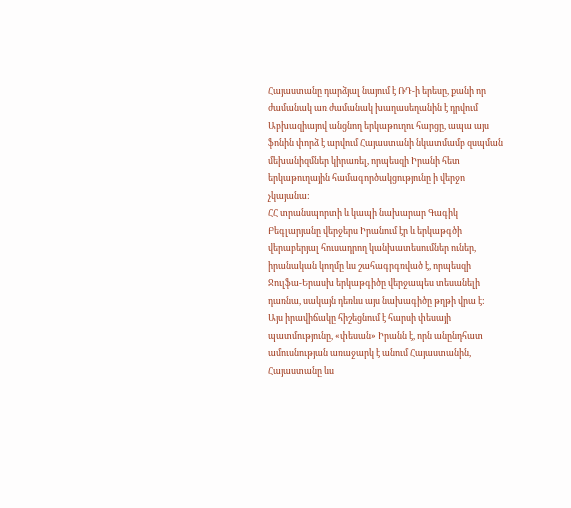Հայաստանը դարձյալ նայում է ՌԴ-ի երեսը, քանի որ ժամանակ առ ժամանակ խաղասեղանին է դրվում Աբխազիայով անցնող երկաթուղու հարցը, ապա այս ֆոնին փորձ է արվում Հայաստանի նկատմամբ զսպման մեխանիզմներ կիրառել, որպեսզի Իրանի հետ երկաթուղային համագործակցությունը ի վերջո չկայանա:
ՀՀ տրանսպորտի և կապի նախարար Գագիկ Բեգլարյանը վերջերս Իրանում էր և երկաթգծի վերաբերյալ հուսադրող կանխատեսումներ ուներ, իրանական կողմը ևս շահագրգռված է, որպեսզի Ջուլֆա-Երասխ երկաթգիծը վերջապես տեսանելի դառնա, սակայն դեռևս այս նախագիծը թղթի վրա է:
Այս իրավիճակը հիշեցնում է հարսի փեսայի պատմությունը, «փեսան» Իրանն է, որն անընդհատ ամուսնության առաջարկ է անում Հայաստանին, Հայաստանը ևս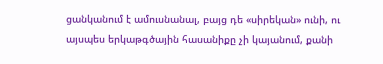ցանկանում է ամուսնանալ, բայց դե «սիրեկան» ունի, ու այսպես երկաթգծային հասանիքը չի կայանում, քանի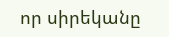որ սիրեկանը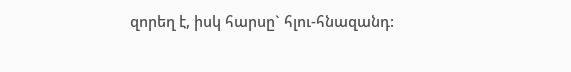զորեղ է, իսկ հարսը` հլու-հնազանդ: